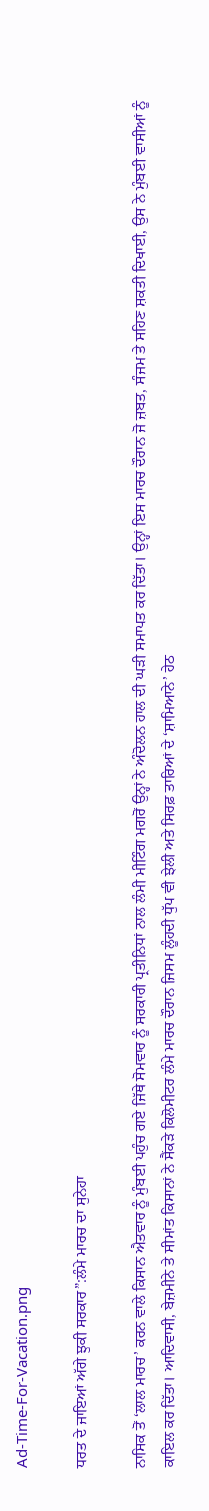Ad-Time-For-Vacation.png

ਧਰਤ ਦੇ ਜਾਇਆਂ ਅੱਗੇ ਝੁਕੀ ਸਰਕਾਰ”:ਲੰਮੇ ਮਾਰਚ ਦਾ ਸੁਨੇਹਾ

ਨਾਸਿਕ ਤੋਂ ‘ਲਾਲ ਮਾਰਚ’ ਕਰਨ ਵਾਲੇ ਕਿਸਾਨ ਐਤਵਾਰ ਨੂੰ ਮੁੰਬਈ ਪਹੁੰਚ ਗਏ ਜਿੱਥੇ ਸੋਮਵਾਰ ਨੂੰ ਸਰਕਾਰੀ ਪ੍ਰਤੀਨਿਧਾਂ ਨਾਲ ਲੰਮੀ ਮੀਟਿੰਗ ਮਗਰੋਂ ਉਨ੍ਹਾਂ ਨੇ ਅੰਦੋਲਨ ਹਾਲ ਦੀ ਘੜੀ ਸਮਾਪਤ ਕਰ ਦਿੱਤਾ। ਉਨ੍ਹਾਂ ਇਸ ਮਾਰਚ ਦੌਰਾਨ ਜੋ ਜ਼ਬਤ, ਸੰਜਮ ਤੇ ਸਹਿਣ ਸ਼ਕਤੀ ਦਿਖਾਈ, ਉਸ ਨੇ ਮੁੰਬਈ ਵਾਸੀਆਂ ਨੂੰ ਕਾਇਲ ਕਰ ਦਿੱਤਾ। ਆਦਿਵਾਸੀ, ਬੇਜ਼ਮੀਨੇ ਤੇ ਸੀਮਾਂਤ ਕਿਸਾਨਾਂ ਨੇ ਸੈਂਕੜੇ ਕਿਲੋਮੀਟਰ ਲੰਮੇ ਮਾਰਚ ਦੌਰਾਨ ਜਿਸਮ ਲੂੰਹਦੀ ਧੁੱਪ ਵੀ ਝੇਲੀ ਅਤੇ ਸਿਰਫ਼ ਤਾਰਿਆਂ ਦੇ ‘ਸ਼ਾਮਿਆਨੇ’ ਹੇਠ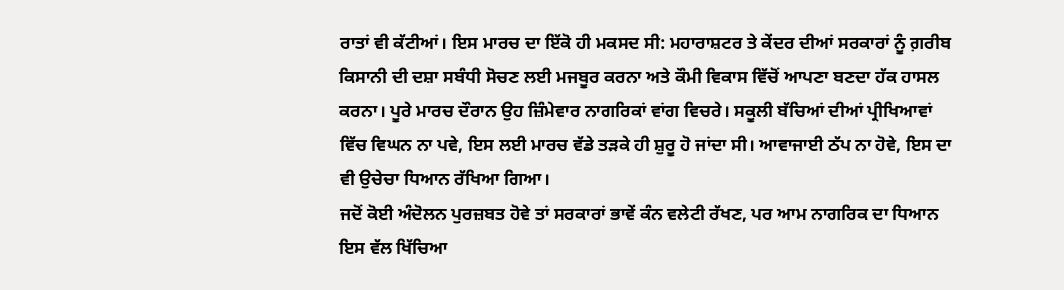ਰਾਤਾਂ ਵੀ ਕੱਟੀਆਂ। ਇਸ ਮਾਰਚ ਦਾ ਇੱਕੋ ਹੀ ਮਕਸਦ ਸੀ: ਮਹਾਰਾਸ਼ਟਰ ਤੇ ਕੇਂਦਰ ਦੀਆਂ ਸਰਕਾਰਾਂ ਨੂੰ ਗ਼ਰੀਬ ਕਿਸਾਨੀ ਦੀ ਦਸ਼ਾ ਸਬੰਧੀ ਸੋਚਣ ਲਈ ਮਜਬੂਰ ਕਰਨਾ ਅਤੇ ਕੌਮੀ ਵਿਕਾਸ ਵਿੱਚੋਂ ਆਪਣਾ ਬਣਦਾ ਹੱਕ ਹਾਸਲ ਕਰਨਾ। ਪੂਰੇ ਮਾਰਚ ਦੌਰਾਨ ਉਹ ਜ਼ਿੰਮੇਵਾਰ ਨਾਗਰਿਕਾਂ ਵਾਂਗ ਵਿਚਰੇ। ਸਕੂਲੀ ਬੱਚਿਆਂ ਦੀਆਂ ਪ੍ਰੀਖਿਆਵਾਂ ਵਿੱਚ ਵਿਘਨ ਨਾ ਪਵੇ, ਇਸ ਲਈ ਮਾਰਚ ਵੱਡੇ ਤੜਕੇ ਹੀ ਸ਼ੁਰੂ ਹੋ ਜਾਂਦਾ ਸੀ। ਆਵਾਜਾਈ ਠੱਪ ਨਾ ਹੋਵੇ, ਇਸ ਦਾ ਵੀ ਉਚੇਚਾ ਧਿਆਨ ਰੱਖਿਆ ਗਿਆ।
ਜਦੋਂ ਕੋਈ ਅੰਦੋਲਨ ਪੁਰਜ਼ਬਤ ਹੋਵੇ ਤਾਂ ਸਰਕਾਰਾਂ ਭਾਵੇਂ ਕੰਨ ਵਲੇਟੀ ਰੱਖਣ, ਪਰ ਆਮ ਨਾਗਰਿਕ ਦਾ ਧਿਆਨ ਇਸ ਵੱਲ ਖਿੱਚਿਆ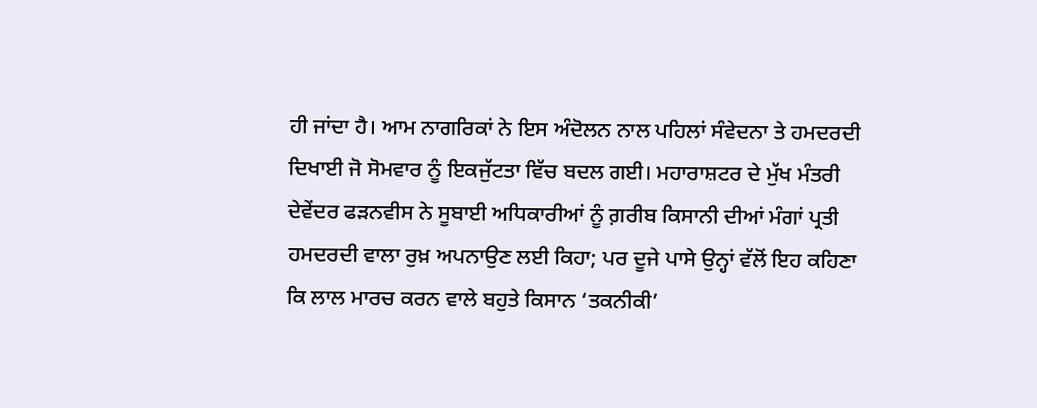ਹੀ ਜਾਂਦਾ ਹੈ। ਆਮ ਨਾਗਰਿਕਾਂ ਨੇ ਇਸ ਅੰਦੋਲਨ ਨਾਲ ਪਹਿਲਾਂ ਸੰਵੇਦਨਾ ਤੇ ਹਮਦਰਦੀ ਦਿਖਾਈ ਜੋ ਸੋਮਵਾਰ ਨੂੰ ਇਕਜੁੱਟਤਾ ਵਿੱਚ ਬਦਲ ਗਈ। ਮਹਾਰਾਸ਼ਟਰ ਦੇ ਮੁੱਖ ਮੰਤਰੀ ਦੇਵੇਂਦਰ ਫੜਨਵੀਸ ਨੇ ਸੂਬਾਈ ਅਧਿਕਾਰੀਆਂ ਨੂੰ ਗ਼ਰੀਬ ਕਿਸਾਨੀ ਦੀਆਂ ਮੰਗਾਂ ਪ੍ਰਤੀ ਹਮਦਰਦੀ ਵਾਲਾ ਰੁਖ਼ ਅਪਨਾਉਣ ਲਈ ਕਿਹਾ; ਪਰ ਦੂਜੇ ਪਾਸੇ ਉਨ੍ਹਾਂ ਵੱਲੋਂ ਇਹ ਕਹਿਣਾ ਕਿ ਲਾਲ ਮਾਰਚ ਕਰਨ ਵਾਲੇ ਬਹੁਤੇ ਕਿਸਾਨ ‘ਤਕਨੀਕੀ’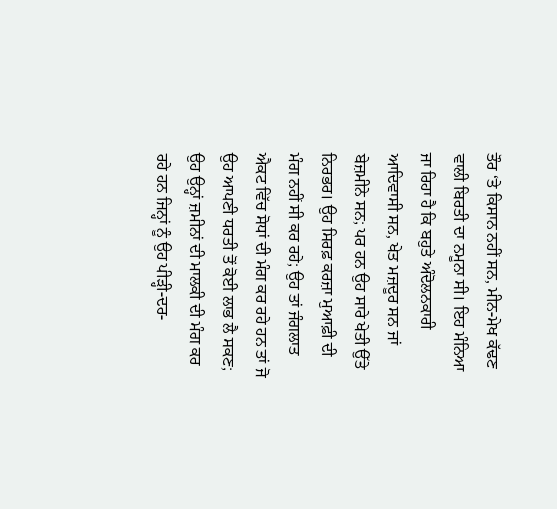ਤੌਰ ‘ਤੇ ਕਿਸਾਨ ਨਹੀਂ ਸਨ, ਮੀਨ-ਮੇਖ ਕੱਢਣ ਵਾਲੀ ਬਿਰਤੀ ਦਾ ਨਮੂਨਾ ਸੀ। ਇਹ ਮੰਨਿਆ ਜਾ ਰਿਹਾ ਹੈ ਕਿ ਬਹੁਤੇ ਅੰਦੋਲਨਕਾਰੀ ਆਦਿਵਾਸੀ ਸਨ, ਖੇਤ ਮਜ਼ਦੂਰ ਸਨ ਜਾਂ ਬੇਜ਼ਮੀਨੇ ਸਨ; ਪਰ ਹਨ ਉਹ ਸਾਰੇ ਖੇਤੀ ਉੱਤੇ ਨਿਰਭਰ। ਉਹ ਸਿਰਫ਼ ਕਰਜ਼ਾ ਮੁਆਫ਼ੀ ਦੀ ਮੰਗ ਨਹੀਂ ਸੀ ਕਰ ਰਹੇ; ਉਹ ਤਾਂ ਜੰਗਲਾਤ ਐਕਟ ਵਿੱਚ ਸੋਧਾਂ ਦੀ ਮੰਗ ਕਰ ਰਹੇ ਹਨ ਤਾਂ ਜੋ ਉਹ ਆਪਣੀ ਧਰਤੀ ਤੋਂ ਕੋਈ ਲਾਭ ਲੈ ਸਕਣ; ਉਹ ਉਨ੍ਹਾਂ ਜ਼ਮੀਨਾਂ ਦੀ ਮਾਲਕੀ ਦੀ ਮੰਗ ਕਰ ਰਹੇ ਹਨ ਜਿਨ੍ਹਾਂ ਨੂੰ ਉਹ ਪੀੜ੍ਹੀ-ਦਰ-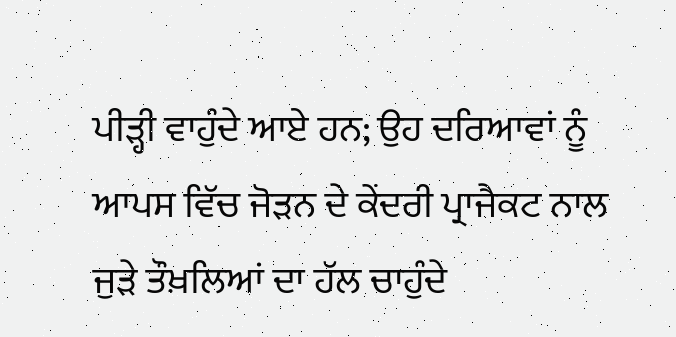ਪੀੜ੍ਹੀ ਵਾਹੁੰਦੇ ਆਏ ਹਨ; ਉਹ ਦਰਿਆਵਾਂ ਨੂੰ ਆਪਸ ਵਿੱਚ ਜੋੜਨ ਦੇ ਕੇਂਦਰੀ ਪ੍ਰਾਜੈਕਟ ਨਾਲ ਜੁੜੇ ਤੌਖ਼ਲਿਆਂ ਦਾ ਹੱਲ ਚਾਹੁੰਦੇ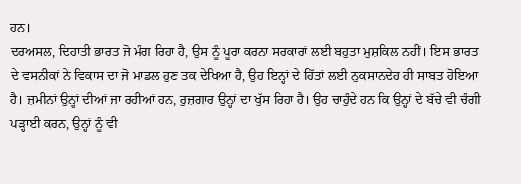ਹਨ।
ਦਰਅਸਲ, ਦਿਹਾਤੀ ਭਾਰਤ ਜੋ ਮੰਗ ਰਿਹਾ ਹੈ, ਉਸ ਨੂੰ ਪੂਰਾ ਕਰਨਾ ਸਰਕਾਰਾਂ ਲਈ ਬਹੁਤਾ ਮੁਸ਼ਕਿਲ ਨਹੀਂ। ਇਸ ਭਾਰਤ ਦੇ ਵਸਨੀਕਾਂ ਨੇ ਵਿਕਾਸ ਦਾ ਜੋ ਮਾਡਲ ਹੁਣ ਤਕ ਦੇਖਿਆ ਹੈ, ਉਹ ਇਨ੍ਹਾਂ ਦੇ ਹਿੱਤਾਂ ਲਈ ਨੁਕਸਾਨਦੇਹ ਹੀ ਸਾਬਤ ਹੋਇਆ ਹੈ। ਜ਼ਮੀਨਾਂ ਉਨ੍ਹਾਂ ਦੀਆਂ ਜਾ ਰਹੀਆਂ ਹਨ, ਰੁਜ਼ਗਾਰ ਉਨ੍ਹਾਂ ਦਾ ਖੁੱਸ ਰਿਹਾ ਹੈ। ਉਹ ਚਾਹੁੰਦੇ ਹਨ ਕਿ ਉਨ੍ਹਾਂ ਦੇ ਬੱਚੇ ਵੀ ਚੰਗੀ ਪੜ੍ਹਾਈ ਕਰਨ, ਉਨ੍ਹਾਂ ਨੂੰ ਵੀ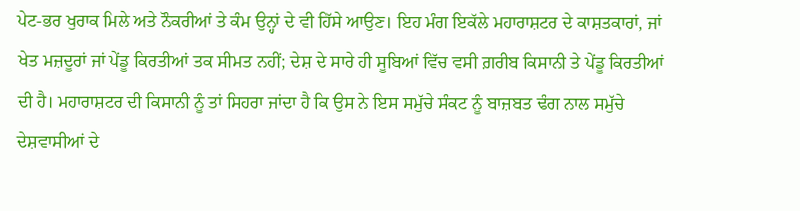ਪੇਟ-ਭਰ ਖੁਰਾਕ ਮਿਲੇ ਅਤੇ ਨੌਕਰੀਆਂ ਤੇ ਕੰਮ ਉਨ੍ਹਾਂ ਦੇ ਵੀ ਹਿੱਸੇ ਆਉਣ। ਇਹ ਮੰਗ ਇਕੱਲੇ ਮਹਾਰਾਸ਼ਟਰ ਦੇ ਕਾਸ਼ਤਕਾਰਾਂ, ਜਾਂ ਖੇਤ ਮਜ਼ਦੂਰਾਂ ਜਾਂ ਪੇਂਡੂ ਕਿਰਤੀਆਂ ਤਕ ਸੀਮਤ ਨਹੀਂ; ਦੇਸ਼ ਦੇ ਸਾਰੇ ਹੀ ਸੂਬਿਆਂ ਵਿੱਚ ਵਸੀ ਗ਼ਰੀਬ ਕਿਸਾਨੀ ਤੇ ਪੇਂਡੂ ਕਿਰਤੀਆਂ ਦੀ ਹੈ। ਮਹਾਰਾਸ਼ਟਰ ਦੀ ਕਿਸਾਨੀ ਨੂੰ ਤਾਂ ਸਿਹਰਾ ਜਾਂਦਾ ਹੈ ਕਿ ਉਸ ਨੇ ਇਸ ਸਮੁੱਚੇ ਸੰਕਟ ਨੂੰ ਬਾਜ਼ਬਤ ਢੰਗ ਨਾਲ ਸਮੁੱਚੇ ਦੇਸ਼ਵਾਸੀਆਂ ਦੇ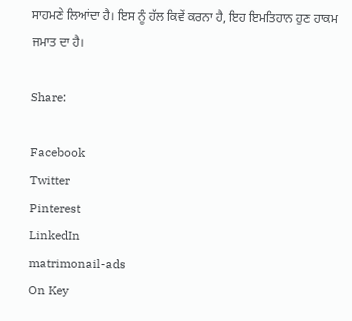ਸਾਹਮਣੇ ਲਿਆਂਦਾ ਹੈ। ਇਸ ਨੂੰ ਹੱਲ ਕਿਵੇਂ ਕਰਨਾ ਹੈ, ਇਹ ਇਮਤਿਹਾਨ ਹੁਣ ਹਾਕਮ ਜਮਾਤ ਦਾ ਹੈ।

Share:

Facebook
Twitter
Pinterest
LinkedIn
matrimonail-ads
On Key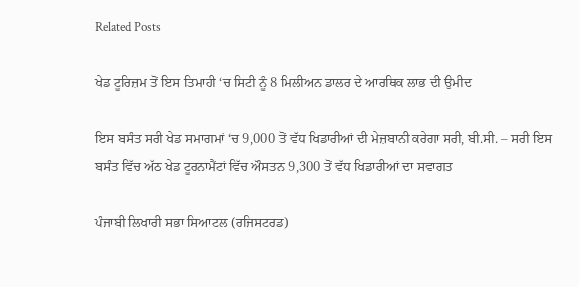Related Posts

ਖੇਡ ਟੂਰਿਜ਼ਮ ਤੋਂ ਇਸ ਤਿਮਾਹੀ ‘ਚ ਸਿਟੀ ਨੂੰ 8 ਮਿਲੀਅਨ ਡਾਲਰ ਦੇ ਆਰਥਿਕ ਲਾਭ ਦੀ ਉਮੀਦ

ਇਸ ਬਸੰਤ ਸਰੀ ਖੇਡ ਸਮਾਗਮਾਂ ‘ਚ 9,000 ਤੋਂ ਵੱਧ ਖਿਡਾਰੀਆਂ ਦੀ ਮੇਜ਼ਬਾਨੀ ਕਰੇਗਾ ਸਰੀ, ਬੀ.ਸੀ. – ਸਰੀ ਇਸ ਬਸੰਤ ਵਿੱਚ ਅੱਠ ਖੇਡ ਟੂਰਨਾਮੈਂਟਾਂ ਵਿੱਚ ਔਸਤਨ 9,300 ਤੋਂ ਵੱਧ ਖਿਡਾਰੀਆਂ ਦਾ ਸਵਾਗਤ

ਪੰਜਾਬੀ ਲਿਖਾਰੀ ਸਭਾ ਸਿਆਟਲ (ਰਜਿਸਟਰਡ)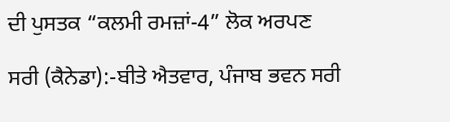ਦੀ ਪੁਸਤਕ “ਕਲਮੀ ਰਮਜ਼ਾਂ-4” ਲੋਕ ਅਰਪਣ

ਸਰੀ (ਕੈਨੇਡਾ):-ਬੀਤੇ ਐਤਵਾਰ, ਪੰਜਾਬ ਭਵਨ ਸਰੀ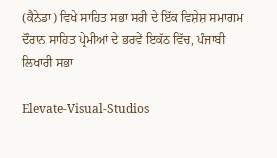(ਕੈਨੇਡਾ) ਵਿਖੇ ਸਾਹਿਤ ਸਭਾ ਸਰੀ ਦੇ ਇੱਕ ਵਿਸ਼ੇਸ਼ ਸਮਾਗਮ ਦੌਰਾਨ ਸਾਹਿਤ ਪ੍ਰੇਮੀਆਂ ਦੇ ਭਰਵੇਂ ਇਕੱਠ ਵਿੱਚ, ਪੰਜਾਬੀ ਲਿਖਾਰੀ ਸਭਾ

Elevate-Visual-Studios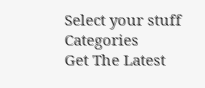Select your stuff
Categories
Get The Latest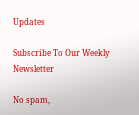Updates

Subscribe To Our Weekly Newsletter

No spam,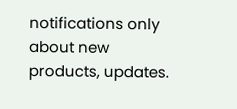notifications only about new products, updates.